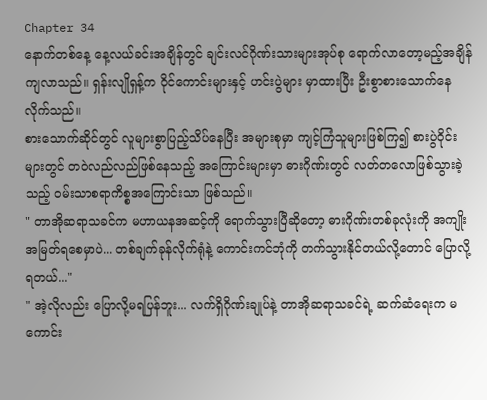Chapter 34
နောက်တစ်နေ့ နေ့လယ်ခင်းအချိန်တွင် ချင်းလင်ဂိုဏ်းသားများအုပ်စု ရောက်လာတော့မည့်အချိန်ကျလာသည်။ ရှန်းလျိုရှန့်က ဝိုင်ကောင်းများနှင့် ဟင်းပွဲများ မှာထားပြီး ဦးစွာစားသောက်နေလိုက်သည်။
စားသောက်ဆိုင်တွင် လူများစွာပြည့်သိပ်နေပြီး အများစုမှာ ကျင့်ကြံသူများဖြစ်ကြ၍ စားပွဲဝိုင်းများတွင် တဝဲလည်လည်ဖြစ်နေသည့် အကြောင်းများမှာ ဓားဂိုဏ်းတွင် လတ်တလောဖြစ်သွားခဲ့သည့် ဝမ်းသာစရာကိစ္စအကြောင်းသာ ဖြစ်သည်။
" တာအိုဆရာသခင်က မဟာယနအဆင့်ကို ရောက်သွားပြီဆိုတော့ ဓားဂိုဏ်းတစ်ခုလုံးကို အကျိုးအမြတ်ရစေမှာပဲ... တစ်ချက်ခုန်လိုက်ရုံနဲ့ ကောင်းကင်ဘုံကို တက်သွားနိုင်တယ်လို့တောင် ပြောလို့ရတယ်..."
" အဲ့လိုလည်း ပြောလို့မရပြန်ဘူး... လက်ရှိဂိုဏ်းချုပ်နဲ့ တာအိုဆရာသခင်ရဲ့ ဆက်ဆံရေးက မကောင်း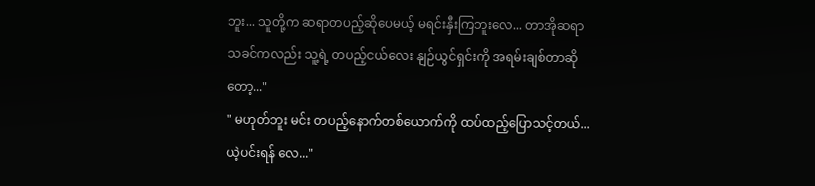ဘူး... သူတို့က ဆရာတပည့်ဆိုပေမယ့် မရင်းနှီးကြဘူးလေ... တာအိုဆရာသခင်ကလည်း သူ့ရဲ့ တပည့်ငယ်လေး နျဉ်ယွင်ရှင်းကို အရမ်းချစ်တာဆိုတော့..."
" မဟုတ်ဘူး မင်း တပည့်နောက်တစ်ယောက်ကို ထပ်ထည့်ပြောသင့်တယ်... ယဲ့ပင်းရန် လေ..."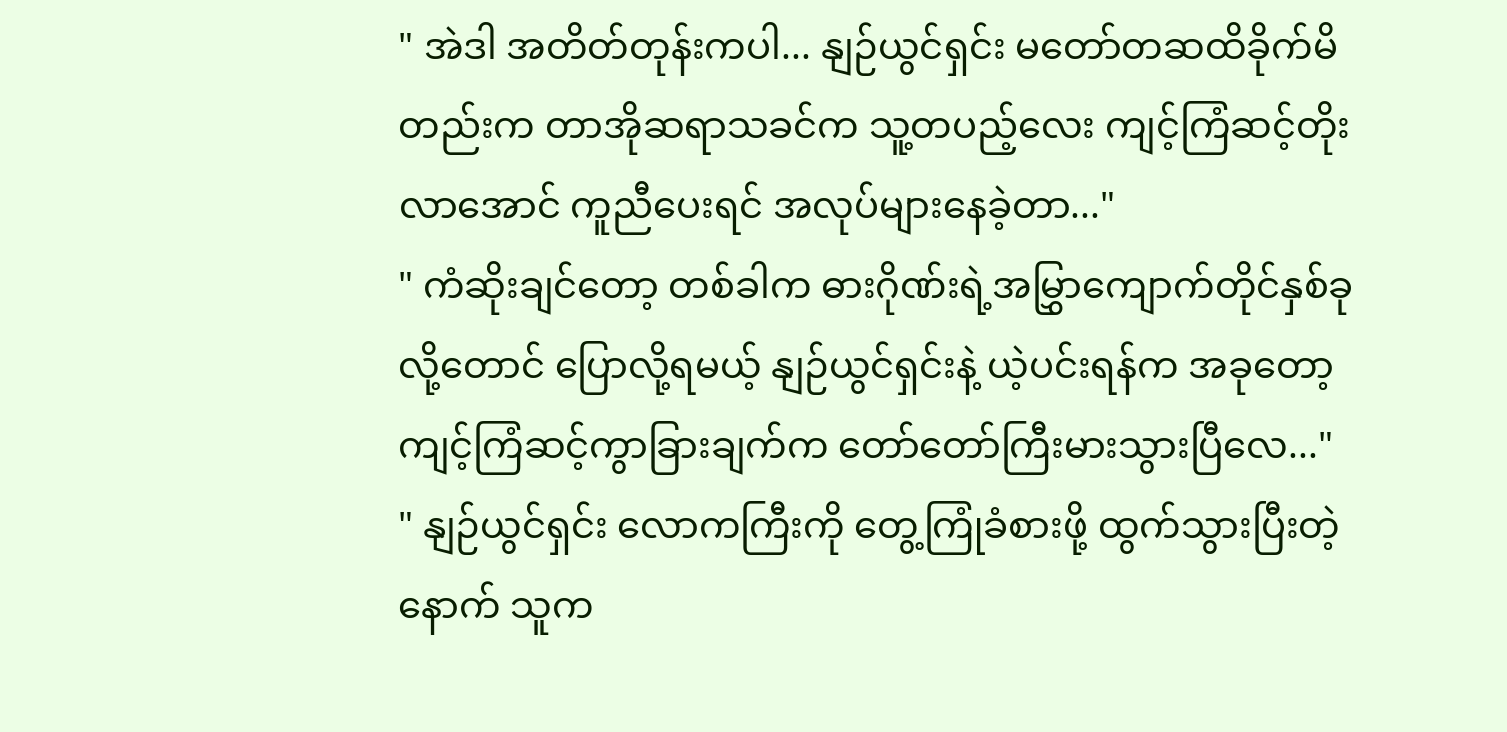" အဲဒါ အတိတ်တုန်းကပါ... နျဉ်ယွင်ရှင်း မတော်တဆထိခိုက်မိတည်းက တာအိုဆရာသခင်က သူ့တပည့်လေး ကျင့်ကြံဆင့်တိုးလာအောင် ကူညီပေးရင် အလုပ်များနေခဲ့တာ..."
" ကံဆိုးချင်တော့ တစ်ခါက ဓားဂိုဏ်းရဲ့အမြွှာကျောက်တိုင်နှစ်ခုလို့တောင် ပြောလို့ရမယ့် နျဉ်ယွင်ရှင်းနဲ့ ယဲ့ပင်းရန်က အခုတော့ ကျင့်ကြံဆင့်ကွာခြားချက်က တော်တော်ကြီးမားသွားပြီလေ..."
" နျဉ်ယွင်ရှင်း လောကကြီးကို တွေ့ကြုံခံစားဖို့ ထွက်သွားပြီးတဲ့နောက် သူက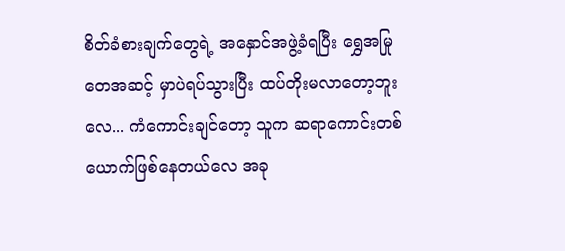စိတ်ခံစားချက်တွေရဲ့ အနှောင်အဖွဲ့ခံရပြီး ရွှေအမြုတေအဆင့် မှာပဲရပ်သွားပြီး ထပ်တိုးမလာတော့ဘူးလေ... ကံကောင်းချင်တော့ သူက ဆရာကောင်းတစ်ယောက်ဖြစ်နေတယ်လေ အခု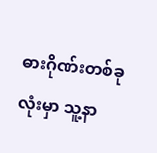ဓားဂိုဏ်းတစ်ခုလုံးမှာ သူ့နာ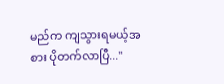မည်က ကျသွားရမယ့်အစား ပိုတက်လာပြီ..."